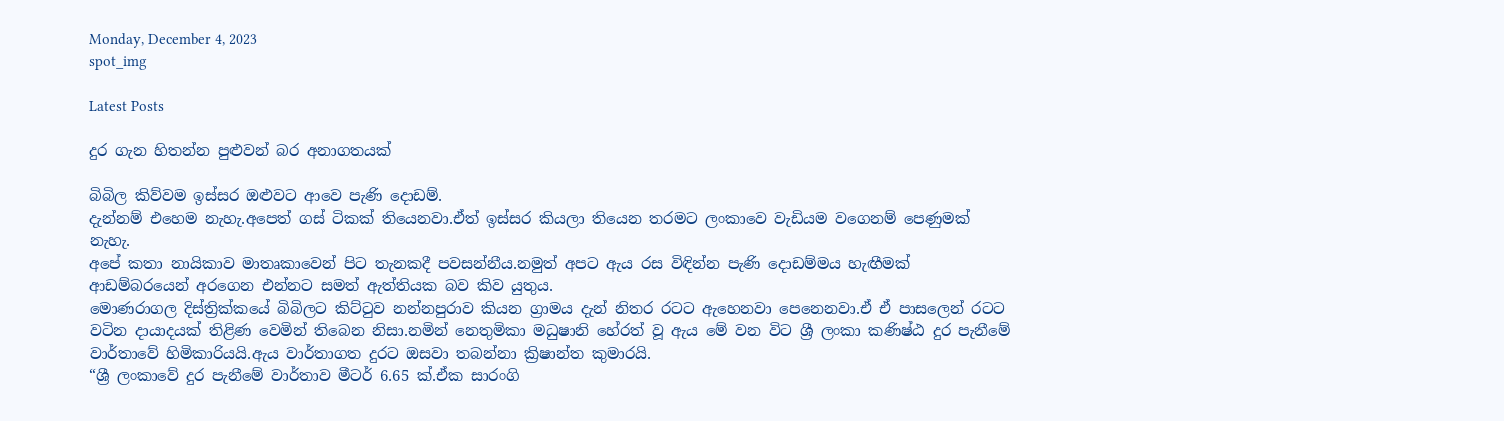Monday, December 4, 2023
spot_img

Latest Posts

දුර ගැන හිතන්න පුළුවන් බර අනාගතයක්

බිබිල කිව්වම ඉස්සර ඔළුවට ආවෙ පැණි දොඩම්.
දැන්නම් එහෙම නැහැ.අපෙත් ගස් ටිකක් තියෙනවා.ඒත් ඉස්සර කියලා තියෙන තරමට ලංකාවෙ වැඩියම වගෙනම් පෙණුමක් නැහැ.
අපේ කතා නායිකාව මාතෘකාවෙන් පිට තැනකදී පවසන්නීය.නමුත් අපට ඇය රස විඳින්න පැණි දොඩම්මය හැඟීමක් ආඩම්බරයෙන් අරගෙන එන්නට සමත් ඇත්තියක බව කිව යුතුය.
මොණරාගල දිස්ත්‍රික්කයේ බිබිලට කිට්ටුව නන්නපුරාව කියන ග්‍රාමය දැන් නිතර රටට ඇහෙනවා පෙනෙනවා.ඒ ඒ පාසලෙන් රටට වටින දායාදයක් තිළිණ වෙමින් තිබෙන නිසා.නමින් නෙතුමිකා මධුෂානි හේරත් වූ ඇය මේ වන විට ශ්‍රී ලංකා කණිෂ්ඨ දුර පැනීමේ වාර්තාවේ හිමිකාරියයි.ඇය වාර්තාගත දුරට ඔසවා තබන්නා ක්‍රිෂාන්ත කුමාරයි.
“ශ්‍රී ලංකාවේ දුර පැනීමේ වාර්තාව මීටර් 6.65 ක්.ඒක සාරංගි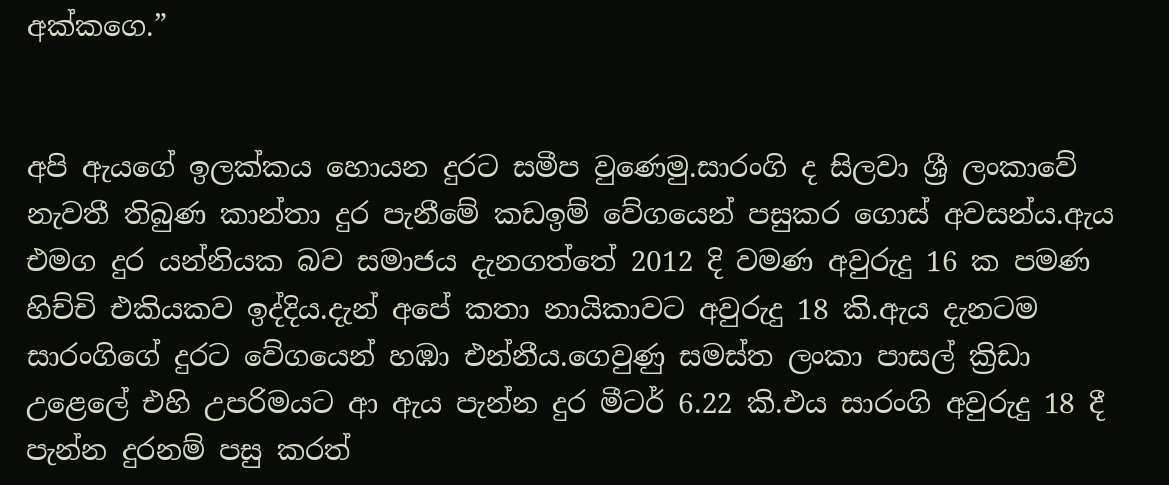අක්කගෙ.”


අපි ඇයගේ ඉලක්කය හොයන දුරට සමීප වුණෙමු.සාරංගි ද සිලවා ශ්‍රී ලංකාවේ නැවතී තිබුණ කාන්තා දුර පැනීමේ කඩඉම් වේගයෙන් පසුකර ගොස් අවසන්ය.ඇය එමග දුර යන්නියක බව සමාජය දැනගත්තේ 2012 දි වමණ අවුරුදු 16 ක පමණ හිච්චි එකියකව ඉද්දිය.දැන් අපේ කතා නායිකාවට අවුරුදු 18 කි.ඇය දැනටම සාරංගිගේ දුරට වේගයෙන් හඹා එන්නීය.ගෙවුණු සමස්ත ලංකා පාසල් ක්‍රිඩා උළෙලේ එහි උපරිමයට ආ ඇය පැන්න දුර මීටර් 6.22 කි.එය සාරංගි අවුරුදු 18 දී පැන්න දුරනම් පසු කරත්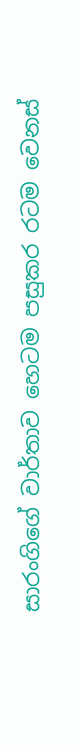සාරංගිගේ වාර්තාව හෙටම පසුකර රටම වෙනස්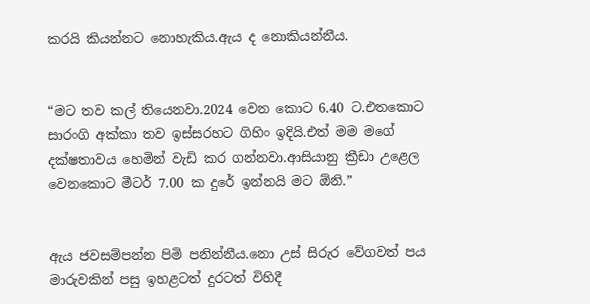කරයි කියන්නට නොහැකිය.ඇය ද නොකියන්නීය.


“මට තව කල් තියෙනවා.2024 වෙන කොට 6.40 ට.එතකොට සාරංගි අක්කා තව ඉස්සරහට ගිහිං ඉදියි.එත් මම මගේ දක්ෂතාවය හෙමින් වැඩි කර ගන්නවා.ආසියානු ක්‍රීඩා උළෙල වෙනකොට මීටර් 7.00 ක දුරේ ඉන්නයි මට ඕනි.”


ඇය ජවසම්පන්න පිමි පනින්නීය.නො උස් සිරුර වේගවත් පය මාරුවකින් පසු ඉහළටත් දුරටත් විහිදී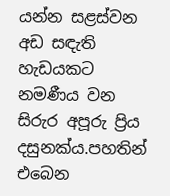යන්න සළස්වන අඩ සඳැති හැඩයකට නමණීය වන සිරුර අපූරු ප්‍රිය දසුනක්ය.පහතින් එබෙන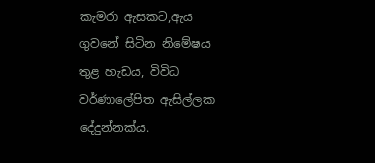කැමරා ඇසකට,ඇය ගුවනේ සිටින නිමේෂය තුළ හැඩය, විවිධ වර්ණාලේපිත ඇසිල්ලක දේදුන්නක්ය.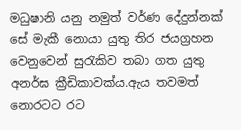මධුෂානි යනු නමුත් වර්ණ දේදුන්නක් සේ මැකී නොයා යුතු තිර ජයග්‍රහන වෙනුවෙන් සුරැකිව තබා ගත යුතු අනර්ඝ ක්‍රීඩිකාවක්ය.ඇය තවමත් නොරටට රට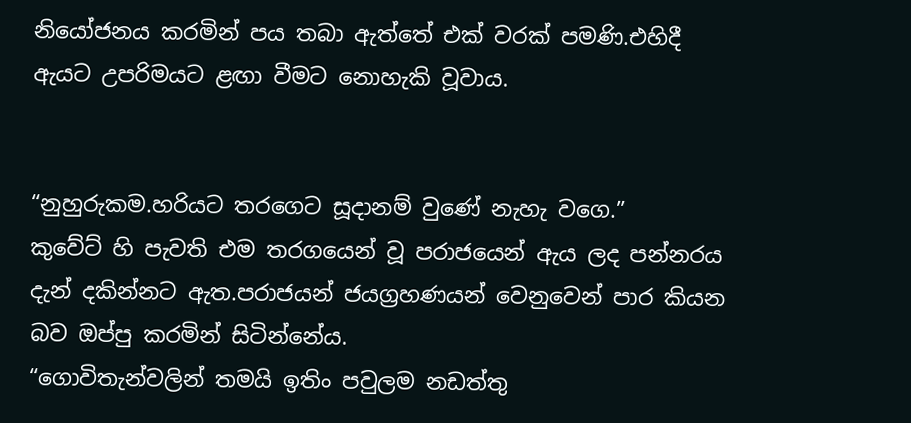නියෝජනය කරමින් පය තබා ඇත්තේ එක් වරක් පමණි.එහිදී ඇයට උපරිමයට ළඟා වීමට නොහැකි වූවාය.


“නුහුරුකම.හරියට තරගෙට සූදානම් වුණේ නැහැ වගෙ.”
කුවේට් හි පැවති එම තරගයෙන් වූ පරාජයෙන් ඇය ලද පන්නරය දැන් දකින්නට ඇත.පරාජයන් ජයග්‍රහණයන් වෙනුවෙන් පාර කියන බව ඔප්පු කරමින් සිටින්නේය.
“ගොවිතැන්වලින් තමයි ඉතිං පවුලම නඩත්තු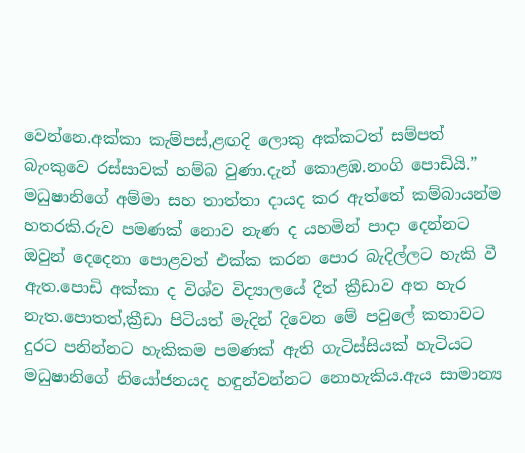වෙන්නෙ.අක්කා කැම්පස්,ළඟදි ලොකු අක්කටත් සම්පත් බැංකුවෙ රස්සාවක් හම්බ වුණා.දැන් කොළඹ.නංගි පොඩියි.”
මධුෂානිගේ අම්මා සහ තාත්තා දායද කර ඇත්තේ කම්බායන්ම හතරකි.රුව පමණක් නොව නැණ ද යහමින් පාදා දෙන්නට ඔවුන් දෙදෙනා පොළවත් එක්ක කරන පොර බැදිල්ලට හැකි වී ඇත.පොඩි අක්කා ද විශ්ව විද්‍යාලයේ දීත් ක්‍රීඩාව අත හැර නැත.පොතත්,ක්‍රීඩා පිටියත් මැදින් දිවෙන මේ පවුලේ කතාවට දුරට පනින්නට හැකිකම පමණක් ඇති ගැටිස්සියක් හැටියට මධුෂානිගේ නියෝජනයද හඳුන්වන්නට නොහැකිය.ඇය සාමාන්‍ය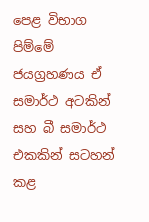පෙළ විභාග පිම්මේ ජයග්‍රහණය ඒ සමාර්ථ අටකින් සහ බී සමාර්ථ එකකින් සටහන් කළ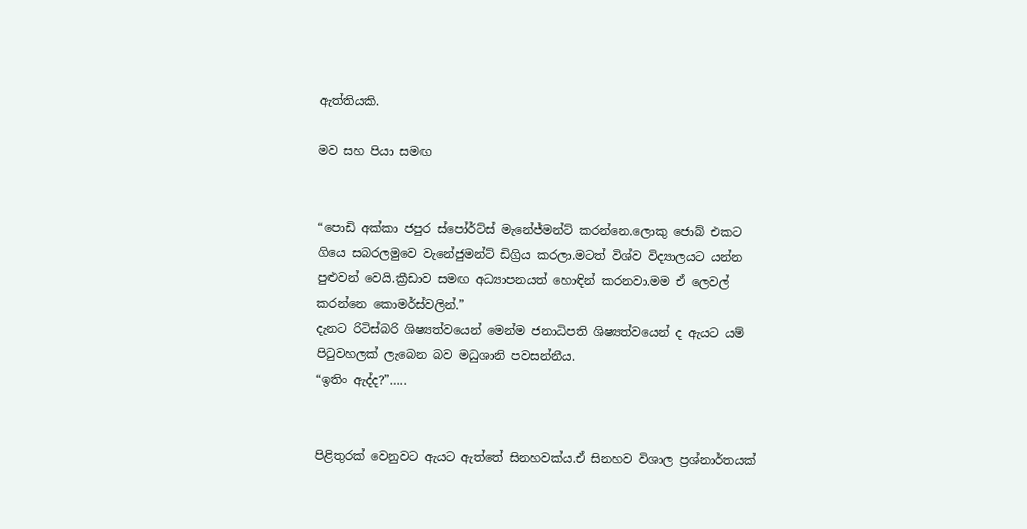ඇත්තියකි.

මව සහ පියා සමඟ


“පොඩි අක්කා ජපුර ස්පෝර්ට්ස් මැනේජ්මන්ට් කරන්නෙ.ලොකු ජොබ් එකට ගියෙ සබරලමුවෙ වැනේජුමන්ට් ඩිග්‍රිය කරලා.මටත් විශ්ව විද්‍යාලයට යන්න පුළුවන් වෙයි.ක්‍රීඩාව සමඟ අධ්‍යාපනයත් හොඳින් කරනවා.මම ඒ ලෙවල් කරන්නෙ කොමර්ස්වලින්.”
දැනට රිටිස්බරි ශිෂ්‍යත්වයෙන් මෙන්ම ජනාධිපති ශිෂ්‍යත්වයෙන් ද ඇයට යම් පිටුවහලක් ලැබෙන බව මධුශානි පවසන්නීය.
“ඉතිං ඇද්ද?”…..


පිළිතුරක් වෙනුවට ඇයට ඇත්තේ සිනහවක්ය.ඒ සිනහව විශාල ප්‍රශ්නාර්තයක්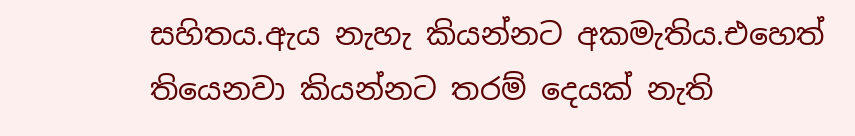සහිතය.ඇය නැහැ කියන්නට අකමැතිය.එහෙත් තියෙනවා කියන්නට තරම් දෙයක් නැති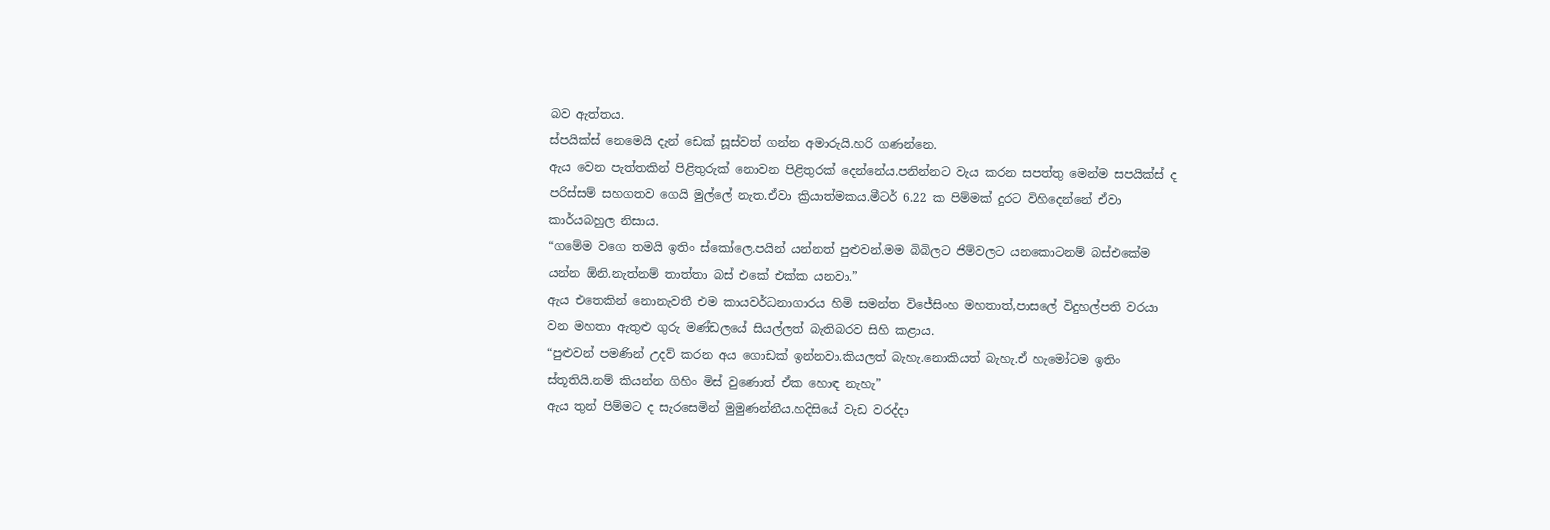බව ඇත්තය.
ස්පයික්ස් නෙමෙයි දැන් ඩෙක් සූස්වත් ගන්න අමාරුයි.හරි ගණන්නෙ.
ඇය වෙන පැත්තකින් පිළිතුරුක් නොවන පිළිතුරක් දෙන්නේය.පනින්නට වැය කරන සපත්තු මෙන්ම සපයික්ස් ද පරිස්සම් සහගතව ගෙයි මුල්ලේ නැත.ඒවා ක්‍රියාත්මකය.මීටර් 6.22 ක පිම්මක් දුරට විහිදෙන්නේ ඒවා කාර්යබහුල නිසාය.
“ගමේම වගෙ තමයි ඉතිං ස්කෝලෙ.පයින් යන්නත් පුළුවන්.මම බිබිලට ජිම්වලට යනකොටනම් බස්එකේම යන්න ඕනි.නැත්නම් තාත්තා බස් එකේ එක්ක යනවා.”
ඇය එතෙකින් නොනැවතී එම කායවර්ධනාගාරය හිමි සමන්ත විජේසිංහ මහතාත්,පාසලේ විදුහල්පති වරයා වන මහතා ඇතුළු ගුරු මණ්ඩලයේ සියල්ලත් බැතිබරව සිහි කළාය.
“පුළුවන් පමණින් උදව් කරන අය ගොඩක් ඉන්නවා.කියලත් බැහැ.නොකියත් බැහැ.ඒ හැමෝටම ඉතිං ස්තූතියි.නම් කියන්න ගිහිං මිස් වුණොත් ඒක හොඳ නැහැ”
ඇය තුන් පිම්මට ද සැරසෙමින් මුමුණන්නීය.හදිසියේ වැඩ වරද්දා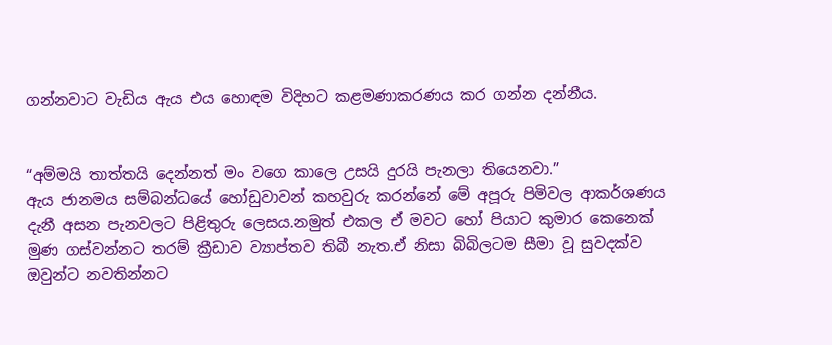ගන්නවාට වැඩිය ඇය එය හොඳම විදිහට කළමණාකරණය කර ගන්න දන්නීය.


“අම්මයි තාත්තයි දෙන්නත් මං වගෙ කාලෙ උසයි දුරයි පැනලා තියෙනවා.”
ඇය ජානමය සම්බන්ධයේ හෝඩුවාවන් කහවුරු කරන්නේ මේ අපූරු පිමිවල ආකර්ශණය දැනී අසන පැනවලට පිළිතුරු ලෙසය.නමුත් එකල ඒ මවට හෝ පියාට කුමාර කෙනෙක් මුණ ගස්වන්නට තරම් ක්‍රීඩාව ව්‍යාප්තව තිබී නැත.ඒ නිසා බිබිලටම සීමා වූ සුවදක්ව ඔවුන්ට නවතින්නට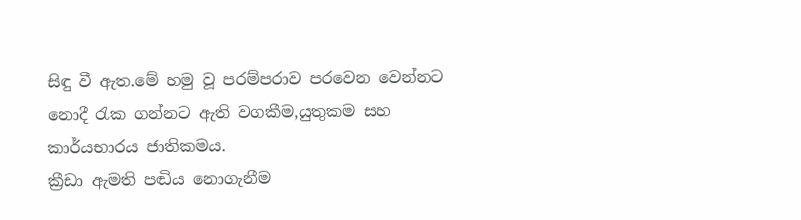සිඳු වී ඇත.මේ හමු වූ පරම්පරාව පරවෙන වෙන්නට නොදී රැක ගන්නට ඇති වගකීම,යුතුකම සහ කාර්යභාරය ජාතිකමය.
ක්‍රීඩා ඇමති පඬිය නොගැනීම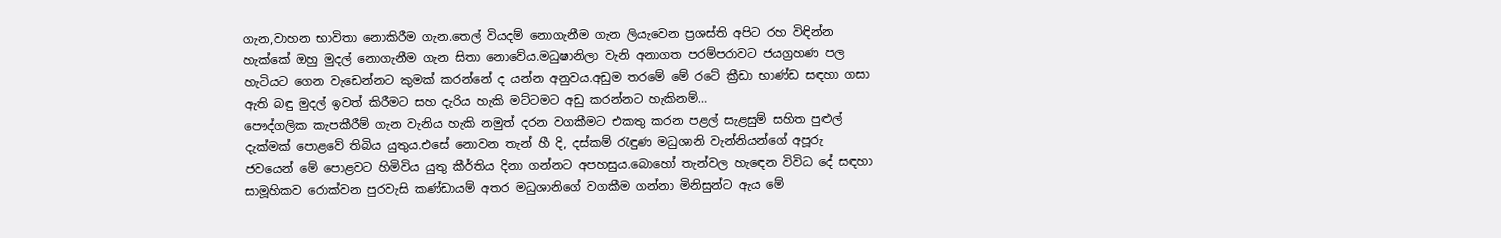ගැන,වාහන භාවිතා නොකිරීම ගැන.තෙල් වියදම් නොගැනීම ගැන ලියැවෙන ප්‍රශස්ති අපිට රහ විඳින්න හැක්කේ ඔහු මුදල් නොගැනීම ගැන සිතා නොවේය.මධුෂානිලා වැනි අනාගත පරම්පරාවට ජයග්‍රහණ පල හැටියට ගෙන වැඩෙන්නට කුමක් කරන්නේ ද යන්න අනුවය.අඩුම තරමේ මේ රටේ ක්‍රීඩා භාණ්ඩ සඳහා ගසා ඇති බඳු මුදල් ඉවත් කිරීමට සහ දැරිය හැකි මට්ටමට අඩු කරන්නට හැකිනම්…
පෞද්ගලික කැපකීරීම් ගැන වැනිය හැකි නමුත් දරන වගකීමට එකතු කරන පළල් සැළසුම් සහිත පුළුල් දැක්මක් පොළවේ තිබිය යුතුය.එසේ නොවන තැන් හී දි, දස්කම් රැඳුණ මධුශානි වැන්නියන්ගේ අපූරු ජවයෙන් මේ පොළවට හිමිවිය යුතු කීර්තිය දිනා ගන්නට අපහසුය.බොහෝ තැන්වල හැඳෙන විවිධ දේ සඳහා සාමූහිකව රොක්වන පුරවැසි කණ්ඩායම් අතර මධුශානිගේ වගකීම ගන්නා මිනිසුන්ට ඇය මේ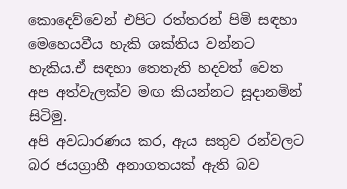කොදෙව්වෙන් එපිට රත්තරන් පිමි සඳහා මෙහෙයවීය හැකි ශක්තිය වන්නට හැකිය.ඒ සඳහා තෙතැති හදවත් වෙත අප අත්වැලක්ව මඟ කියන්නට සූදානමින් සිටිමු.
අපි අවධාරණය කර, ඇය සතුව රන්වලට බර ජයග්‍රාහී අනාගතයක් ඇති බව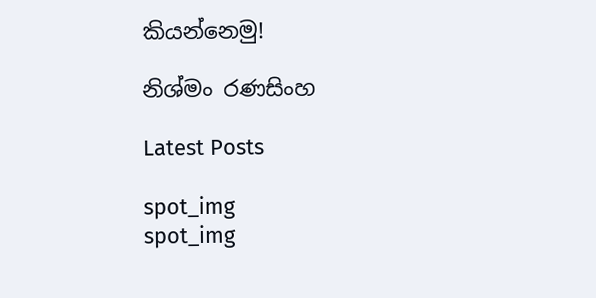කියන්නෙමු!

නිශ්මං රණසිංහ

Latest Posts

spot_img
spot_img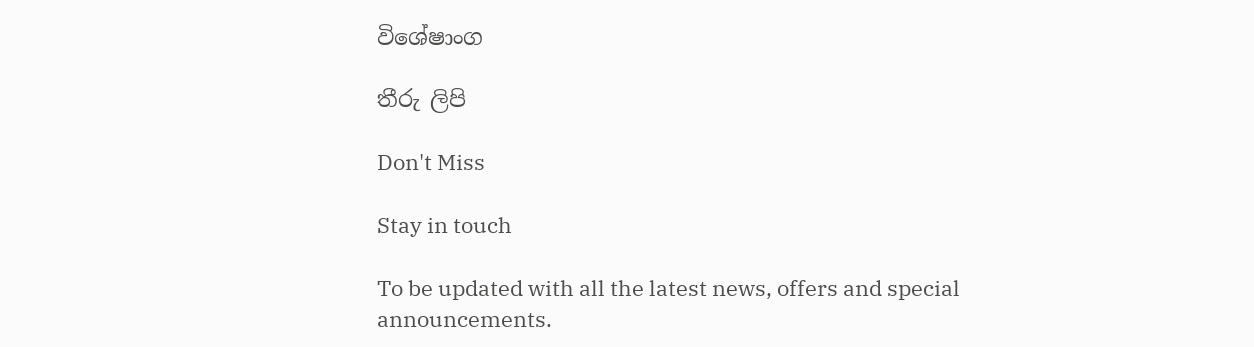විශේෂාංග

තීරු ලිපි

Don't Miss

Stay in touch

To be updated with all the latest news, offers and special announcements.